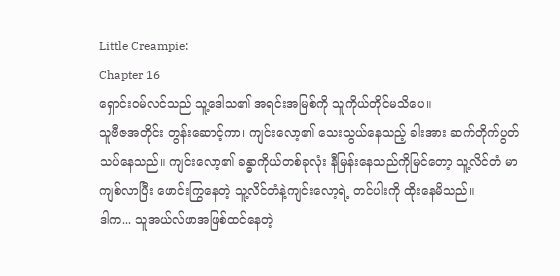Little Creampie:
Chapter 16
ရှောင်းဝမ်လင်သည် သူ့ဒေါသ၏ အရင်းအမြစ်ကို သူကိုယ်တိုင်မသိပေ။
သူဗီဇအတိုင်း တွန်းဆောင့်ကာ၊ ကျင်းလော့၏ သေးသွယ်နေသည့် ခါးအား ဆက်တိုက်ပွတ်သပ်နေသည်။ ကျင်းလော့၏ ခန္ဓာကိုယ်တစ်ခုလုံး နီမြန်းနေသည်ကိုမြင်တော့ သူ့လိင်တံ မာကျစ်လာပြီး ဖောင်းကြွနေတဲ့ သူ့လိင်တံနဲ့ကျင်းလော့ရဲ့ တင်ပါးကို ထိုးနေမိသည်။
ဒါက... သူအယ်လ်ဖာအဖြစ်ထင်နေတဲ့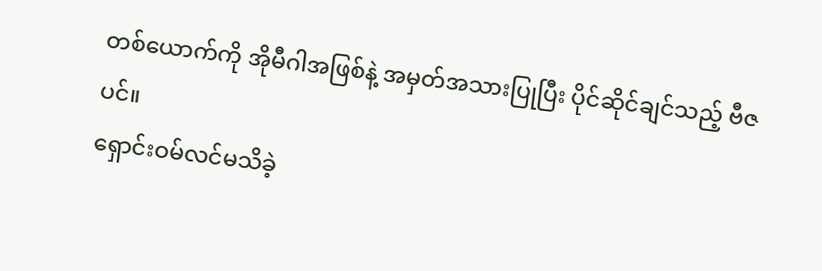တစ်ယောက်ကို အိုမီဂါအဖြစ်နဲ့ အမှတ်အသားပြုပြီး ပိုင်ဆိုင်ချင်သည့် ဗီဇပင်။
ရှောင်းဝမ်လင်မသိခဲ့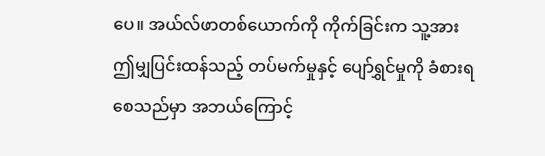ပေ။ အယ်လ်ဖာတစ်ယောက်ကို ကိုက်ခြင်းက သူ့အား ဤမျှပြင်းထန်သည့် တပ်မက်မှုနှင့် ပျော်ရွှင်မှုကို ခံစားရစေသည်မှာ အဘယ်ကြောင့်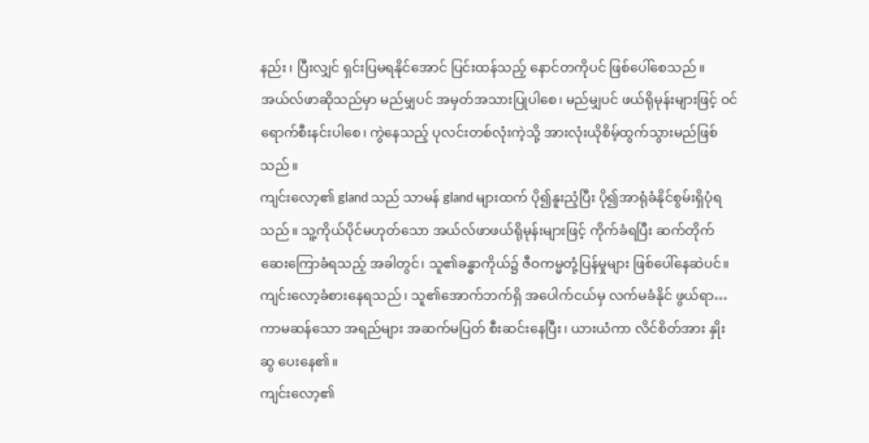နည်း၊ ပြီးလျှင် ရှင်းပြမရနိုင်အောင် ပြင်းထန်သည့် နောင်တကိုပင် ဖြစ်ပေါ်စေသည်။
အယ်လ်ဖာဆိုသည်မှာ မည်မျှပင် အမှတ်အသားပြုပါစေ၊ မည်မျှပင် ဖယ်ရိုမုန်းများဖြင့် ဝင်ရောက်စီးနင်းပါစေ၊ ကွဲနေသည့် ပုလင်းတစ်လုံးကဲ့သို့ အားလုံးယိုစိမ့်ထွက်သွားမည်ဖြစ်သည်။
ကျင်းလော့၏ gland သည် သာမန် gland များထက် ပို၍နူးညံ့ပြီး ပို၍အာရုံခံနိုင်စွမ်းရှိပုံရသည်။ သူ့ကိုယ်ပိုင်မဟုတ်သော အယ်လ်ဖာဖယ်ရိုမုန်းများဖြင့် ကိုက်ခံရပြီး ဆက်တိုက်ဆေးကြောခံရသည့် အခါတွင်၊ သူ၏ခန္ဓာကိုယ်၌ ဇီဝကမ္မတုံ့ပြန်မှုများ ဖြစ်ပေါ်နေဆဲပင်။ ကျင်းလော့ခံစားနေရသည်၊ သူ၏အောက်ဘက်ရှိ အပေါက်ငယ်မှ လက်မခံနိုင် ဖွယ်ရာ… ကာမဆန်သော အရည်များ အဆက်မပြတ် စီးဆင်းနေပြီး၊ ယားယံကာ လိင်စိတ်အား နှိုးဆွ ပေးနေ၏။
ကျင်းလော့၏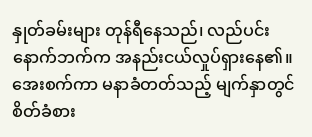နှုတ်ခမ်းများ တုန်ရီနေသည်၊ လည်ပင်း နောက်ဘက်က အနည်းငယ်လှုပ်ရှားနေ၏။ အေးစက်ကာ မနာခံတတ်သည့် မျက်နှာတွင် စိတ်ခံစား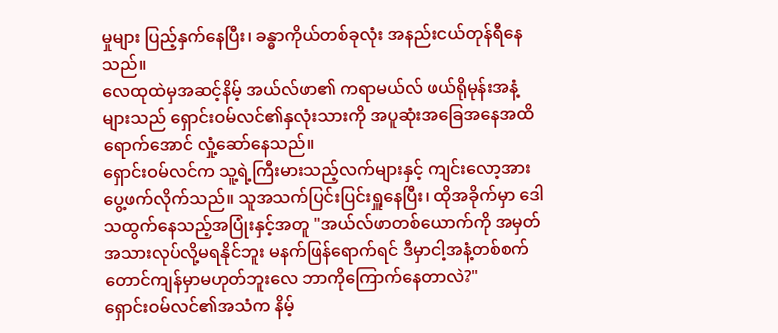မှုများ ပြည့်နှက်နေပြီး၊ ခန္ဓာကိုယ်တစ်ခုလုံး အနည်းငယ်တုန်ရီနေသည်။
လေထုထဲမှအဆင့်နိမ့် အယ်လ်ဖာ၏ ကရာမယ်လ် ဖယ်ရိုမုန်းအနံ့များသည် ရှောင်းဝမ်လင်၏နှလုံးသားကို အပူဆုံးအခြေအနေအထိရောက်အောင် လှုံ့ဆော်နေသည်။
ရှောင်းဝမ်လင်က သူ့ရဲ့ကြီးမားသည့်လက်များနှင့် ကျင်းလော့အားပွေ့ဖက်လိုက်သည်။ သူအသက်ပြင်းပြင်းရှူနေပြီး၊ ထိုအခိုက်မှာ ဒေါသထွက်နေသည့်အပြုံးနှင့်အတူ "အယ်လ်ဖာတစ်ယောက်ကို အမှတ်အသားလုပ်လို့မရနိုင်ဘူး မနက်ဖြန်ရောက်ရင် ဒီမှာငါ့အနံ့တစ်စက်တောင်ကျန်မှာမဟုတ်ဘူးလေ ဘာကိုကြောက်နေတာလဲ?"
ရှောင်းဝမ်လင်၏အသံက နိမ့်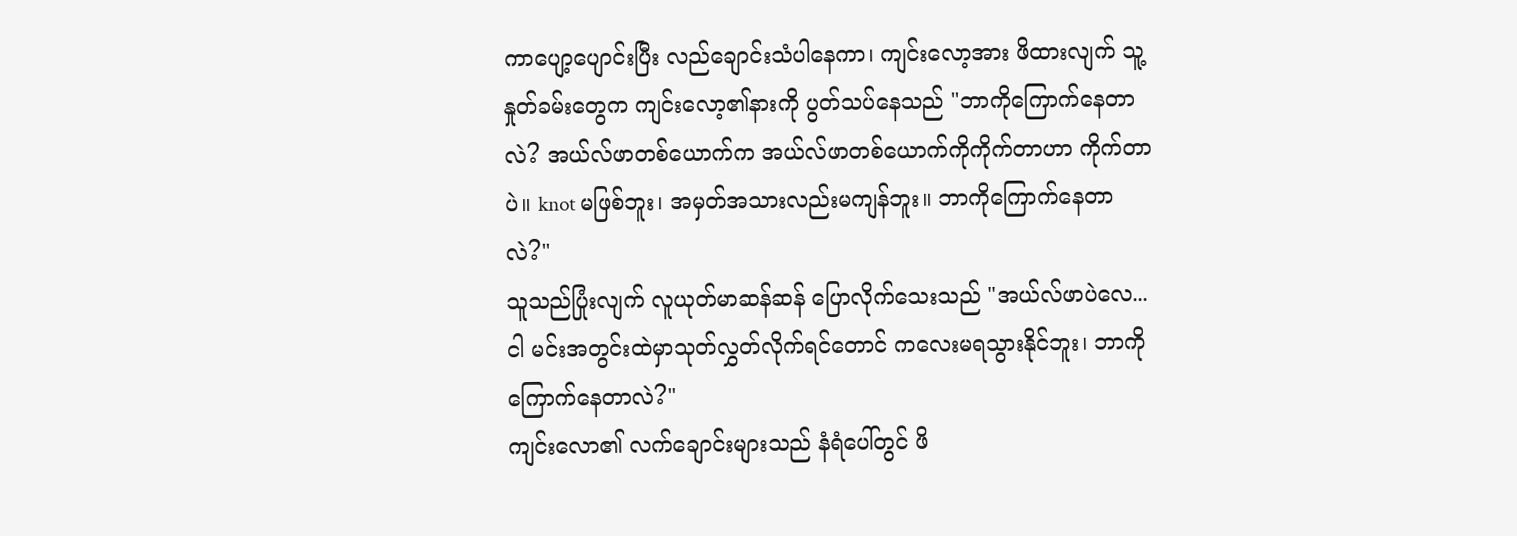ကာပျော့ပျောင်းပြီး လည်ချောင်းသံပါနေကာ၊ ကျင်းလော့အား ဖိထားလျက် သူ့နှုတ်ခမ်းတွေက ကျင်းလော့၏နားကို ပွတ်သပ်နေသည် "ဘာကိုကြောက်နေတာလဲ? အယ်လ်ဖာတစ်ယောက်က အယ်လ်ဖာတစ်ယောက်ကိုကိုက်တာဟာ ကိုက်တာပဲ။ knot မဖြစ်ဘူး၊ အမှတ်အသားလည်းမကျန်ဘူး။ ဘာကိုကြောက်နေတာလဲ?"
သူသည်ပြုံးလျက် လူယုတ်မာဆန်ဆန် ပြောလိုက်သေးသည် "အယ်လ်ဖာပဲလေ...ငါ မင်းအတွင်းထဲမှာသုတ်လွှတ်လိုက်ရင်တောင် ကလေးမရသွားနိုင်ဘူး၊ ဘာကိုကြောက်နေတာလဲ?"
ကျင်းလော၏ လက်ချောင်းများသည် နံရံပေါ်တွင် ဖိ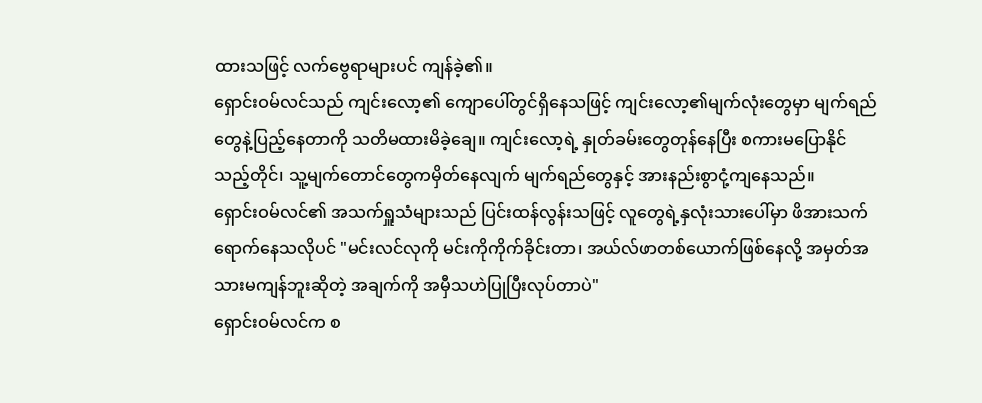ထားသဖြင့် လက်ဗွေရာများပင် ကျန်ခဲ့၏။
ရှောင်းဝမ်လင်သည် ကျင်းလော့၏ ကျောပေါ်တွင်ရှိနေသဖြင့် ကျင်းလော့၏မျက်လုံးတွေမှာ မျက်ရည်တွေနဲ့ပြည့်နေတာကို သတိမထားမိခဲ့ချေ။ ကျင်းလော့ရဲ့ နှုတ်ခမ်းတွေတုန်နေပြီး စကားမပြောနိုင်သည့်တိုင်၊ သူ့မျက်တောင်တွေကမှိတ်နေလျက် မျက်ရည်တွေနှင့် အားနည်းစွာငုံ့ကျနေသည်။
ရှောင်းဝမ်လင်၏ အသက်ရှူသံများသည် ပြင်းထန်လွန်းသဖြင့် လူတွေရဲ့နှလုံးသားပေါ်မှာ ဖိအားသက်ရောက်နေသလိုပင် "မင်းလင်လုကို မင်းကိုကိုက်ခိုင်းတာ၊ အယ်လ်ဖာတစ်ယောက်ဖြစ်နေလို့ အမှတ်အသားမကျန်ဘူးဆိုတဲ့ အချက်ကို အမှီသဟဲပြုပြီးလုပ်တာပဲ"
ရှောင်းဝမ်လင်က စ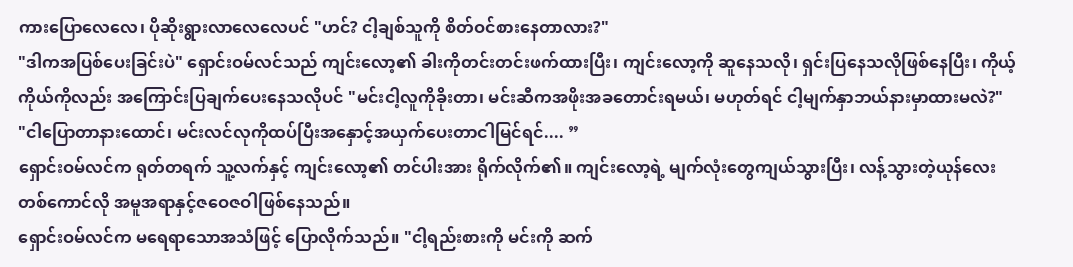ကားပြောလေလေ၊ ပိုဆိုးရွားလာလေလေပင် "ဟင်? ငါ့ချစ်သူကို စိတ်ဝင်စားနေတာလား?"
"ဒါကအပြစ်ပေးခြင်းပဲ" ရှောင်းဝမ်လင်သည် ကျင်းလော့၏ ခါးကိုတင်းတင်းဖက်ထားပြီး၊ ကျင်းလော့ကို ဆူနေသလို၊ ရှင်းပြနေသလိုဖြစ်နေပြီး၊ ကိုယ့်ကိုယ်ကိုလည်း အကြောင်းပြချက်ပေးနေသလိုပင် "မင်းငါ့လူကိုခိုးတာ၊ မင်းဆီကအဖိုးအခတောင်းရမယ်၊ မဟုတ်ရင် ငါ့မျက်နှာဘယ်နားမှာထားမလဲ?"
"ငါပြောတာနားထောင်၊ မင်းလင်လုကိုထပ်ပြီးအနှောင့်အယှက်ပေးတာငါမြင်ရင်.... ”
ရှောင်းဝမ်လင်က ရုတ်တရက် သူ့လက်နှင့် ကျင်းလော့၏ တင်ပါးအား ရိုက်လိုက်၏။ ကျင်းလော့ရဲ့ မျက်လုံးတွေကျယ်သွားပြီး၊ လန့်သွားတဲ့ယုန်လေးတစ်ကောင်လို အမူအရာနှင့်ဇဝေဇဝါဖြစ်နေသည်။
ရှောင်းဝမ်လင်က မရေရာသောအသံဖြင့် ပြောလိုက်သည်။ "ငါ့ရည်းစားကို မင်းကို ဆက်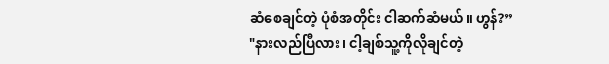ဆံစေချင်တဲ့ ပုံစံအတိုင်း ငါဆက်ဆံမယ်။ ဟွန်?”
"နားလည်ပြီလား၊ ငါ့ချစ်သူ့ကိုလိုချင်တဲ့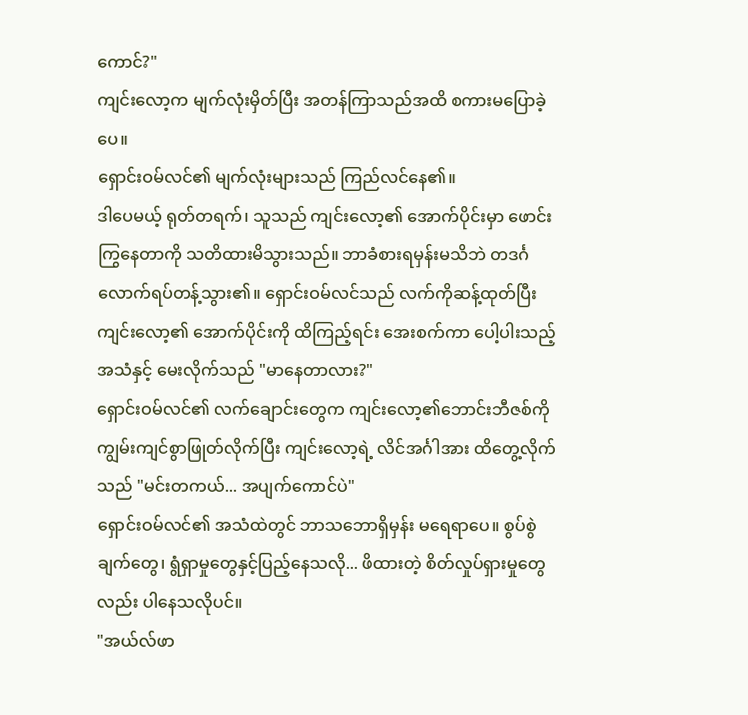ကောင်?"
ကျင်းလော့က မျက်လုံးမှိတ်ပြီး အတန်ကြာသည်အထိ စကားမပြောခဲ့ပေ။
ရှောင်းဝမ်လင်၏ မျက်လုံးများသည် ကြည်လင်နေ၏။
ဒါပေမယ့် ရုတ်တရက်၊ သူသည် ကျင်းလော့၏ အောက်ပိုင်းမှာ ဖောင်းကြွနေတာကို သတိထားမိသွားသည်။ ဘာခံစားရမှန်းမသိဘဲ တဒင်္ဂလောက်ရပ်တန့်သွား၏။ ရှောင်းဝမ်လင်သည် လက်ကိုဆန့်ထုတ်ပြီး ကျင်းလော့၏ အောက်ပိုင်းကို ထိကြည့်ရင်း အေးစက်ကာ ပေါ့ပါးသည့်အသံနှင့် မေးလိုက်သည် "မာနေတာလား?"
ရှောင်းဝမ်လင်၏ လက်ချောင်းတွေက ကျင်းလော့၏ဘောင်းဘီဇစ်ကို ကျွမ်းကျင်စွာဖြုတ်လိုက်ပြီး ကျင်းလော့ရဲ့ လိင်အင်္ဂါအား ထိတွေ့လိုက်သည် "မင်းတကယ်... အပျက်ကောင်ပဲ"
ရှောင်းဝမ်လင်၏ အသံထဲတွင် ဘာသဘောရှိမှန်း မရေရာပေ။ စွပ်စွဲချက်တွေ၊ ရွံရှာမှုတွေနှင့်ပြည့်နေသလို... ဖိထားတဲ့ စိတ်လှုပ်ရှားမှုတွေလည်း ပါနေသလိုပင်။
"အယ်လ်ဖာ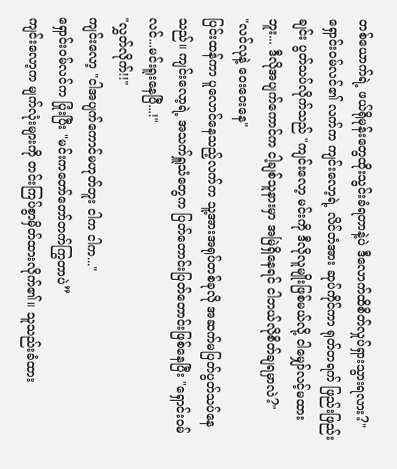တစ်ယောက်ရဲ့ ဖယ်ရိုမုန်းတွေထိုးသွင်းခံရတာနဲ့ပဲ ဒီလောက်ထိစိတ်လှုပ်ရှားသွားရလား?"
ရှောင်းဝမ်လင်၏ လက်က ကျင်းလော့ရဲ့ လိင်တံအား ဆုပ်ကိုင်ကာ ရုတ်တရက် ဖြည်းဖြည်းချင်း ပွတ်သပ်လိုက်သည် "ကျင်းလော့ မင်းကို ဒီလိုလူမျိုးဖြစ်မယ်လို့ ငါမျှော်လင့်မထားဘူး... ဒီလိုအပျက်ကောင်က ငါ့ချစ်သူနားမှာ အမြဲရှိနေရင် ငါဘယ်လိုစိတ်ချရမှာလဲ?"
"လင်လုနဲ့ ဝေးဝေးနေ"
ပြင်းထန်ကာ ပူလောင်နေသည့်လက်က သူ့အားအရုပ်တစ်ခုလို အဆက်မပြတ်ပွတ်သပ်နေသည်။ ကျင်းလော့ရဲ့ အသက်ရှူသံတွေက ပြတ်တောင်းပြတ်တောင်းဖြစ်နေပြီး "ရှောင်းဝမ်လင်...မင်းရူးနေပြီ...!"
"လွှတ်လိုက်!!"
ကျင်းလော့ "ငါအပျက်ကောင်မဟုတ်ဘူး ငါက ငါက..."
ရှောင်းဝမ်လင်က ပြုံးပြီး "မင်းကတော်တော်တက်ကြွတာပဲ”
ကျင်းလော့က မျက်လုံးများကို တင်းကြပ်စွာမှိတ်ထားလိုက်၏။ သူသည်းခံထား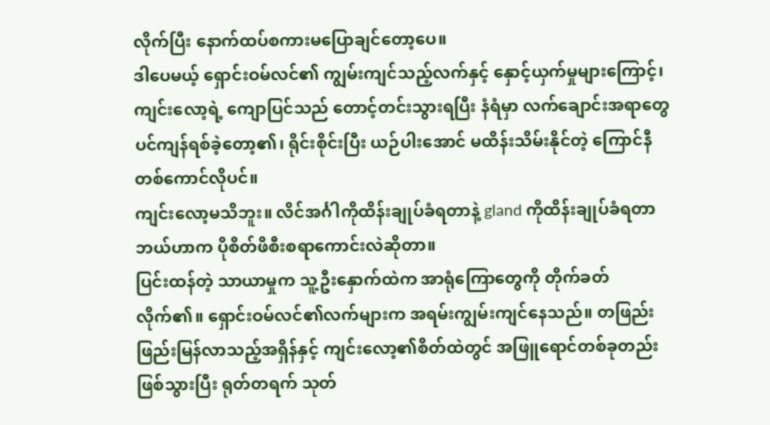လိုက်ပြီး နောက်ထပ်စကားမပြောချင်တော့ပေ။
ဒါပေမယ့် ရှောင်းဝမ်လင်၏ ကျွမ်းကျင်သည့်လက်နှင့် နှောင့်ယှက်မှုများကြောင့်၊ ကျင်းလော့ရဲ့ ကျောပြင်သည် တောင့်တင်းသွားရပြီး နံရံမှာ လက်ချောင်းအရာတွေပင်ကျန်ရစ်ခဲ့တော့၏၊ ရိုင်းစိုင်းပြီး ယဉ်ပါးအောင် မထိန်းသိမ်းနိုင်တဲ့ ကြောင်နီတစ်ကောင်လိုပင်။
ကျင်းလော့မသိဘူး။ လိင်အင်္ဂါကိုထိန်းချုပ်ခံရတာနဲ့ gland ကိုထိန်းချုပ်ခံရတာ ဘယ်ဟာက ပိုစိတ်ဖိစီးစရာကောင်းလဲဆိုတာ။
ပြင်းထန်တဲ့ သာယာမှုက သူ့ဦးနှောက်ထဲက အာရုံကြောတွေကို တိုက်ခတ်လိုက်၏။ ရှောင်းဝမ်လင်၏လက်များက အရမ်းကျွမ်းကျင်နေသည်။ တဖြည်းဖြည်းမြန်လာသည့်အရှိန်နှင့် ကျင်းလော့၏စိတ်ထဲတွင် အဖြူရောင်တစ်ခုတည်းဖြစ်သွားပြီး ရုတ်တရက် သုတ်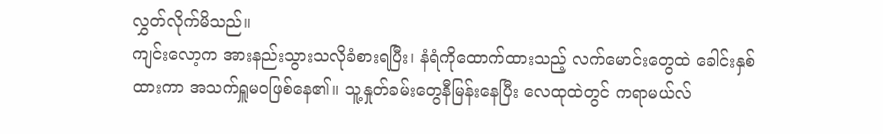လွှတ်လိုက်မိသည်။
ကျင်းလော့က အားနည်းသွားသလိုခံစားရပြီး၊ နံရံကိုထောက်ထားသည့် လက်မောင်းတွေထဲ ခေါင်းနှစ်ထားကာ အသက်ရှူမဝဖြစ်နေ၏။ သူ့နှုတ်ခမ်းတွေနီမြန်းနေပြီး လေထုထဲတွင် ကရာမယ်လ်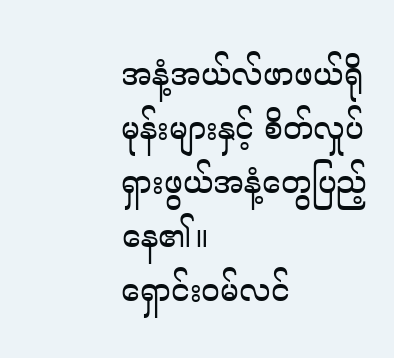အနံ့အယ်လ်ဖာဖယ်ရိုမုန်းများနှင့် စိတ်လှုပ်ရှားဖွယ်အနံ့တွေပြည့်နေ၏။
ရှောင်းဝမ်လင်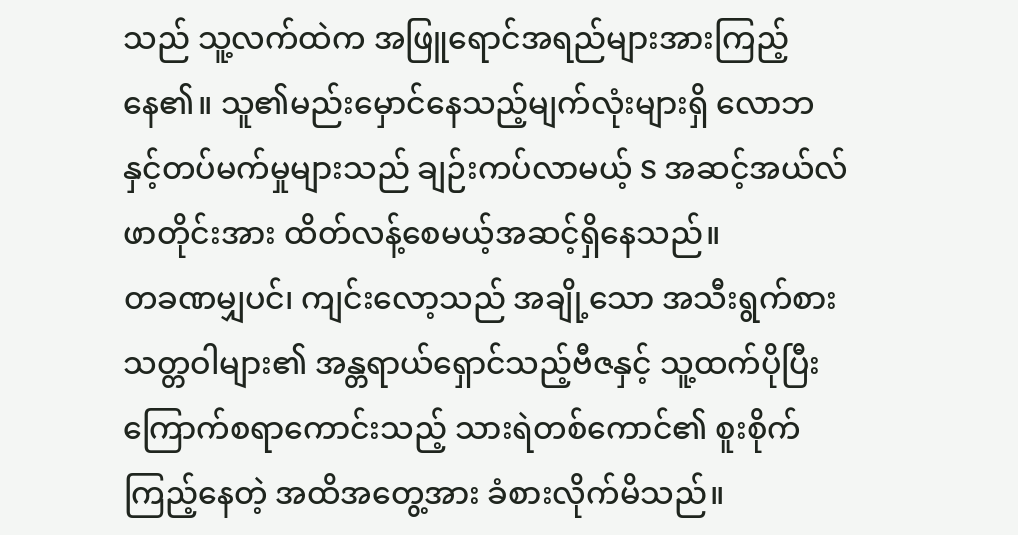သည် သူ့လက်ထဲက အဖြူရောင်အရည်များအားကြည့်နေ၏။ သူ၏မည်းမှောင်နေသည့်မျက်လုံးများရှိ လောဘနှင့်တပ်မက်မှုများသည် ချဉ်းကပ်လာမယ့် S အဆင့်အယ်လ်ဖာတိုင်းအား ထိတ်လန့်စေမယ့်အဆင့်ရှိနေသည်။
တခဏမျှပင်၊ ကျင်းလော့သည် အချို့သော အသီးရွက်စားသတ္တဝါများ၏ အန္တရာယ်ရှောင်သည့်ဗီဇနှင့် သူ့ထက်ပိုပြီးကြောက်စရာကောင်းသည့် သားရဲတစ်ကောင်၏ စူးစိုက်ကြည့်နေတဲ့ အထိအတွေ့အား ခံစားလိုက်မိသည်။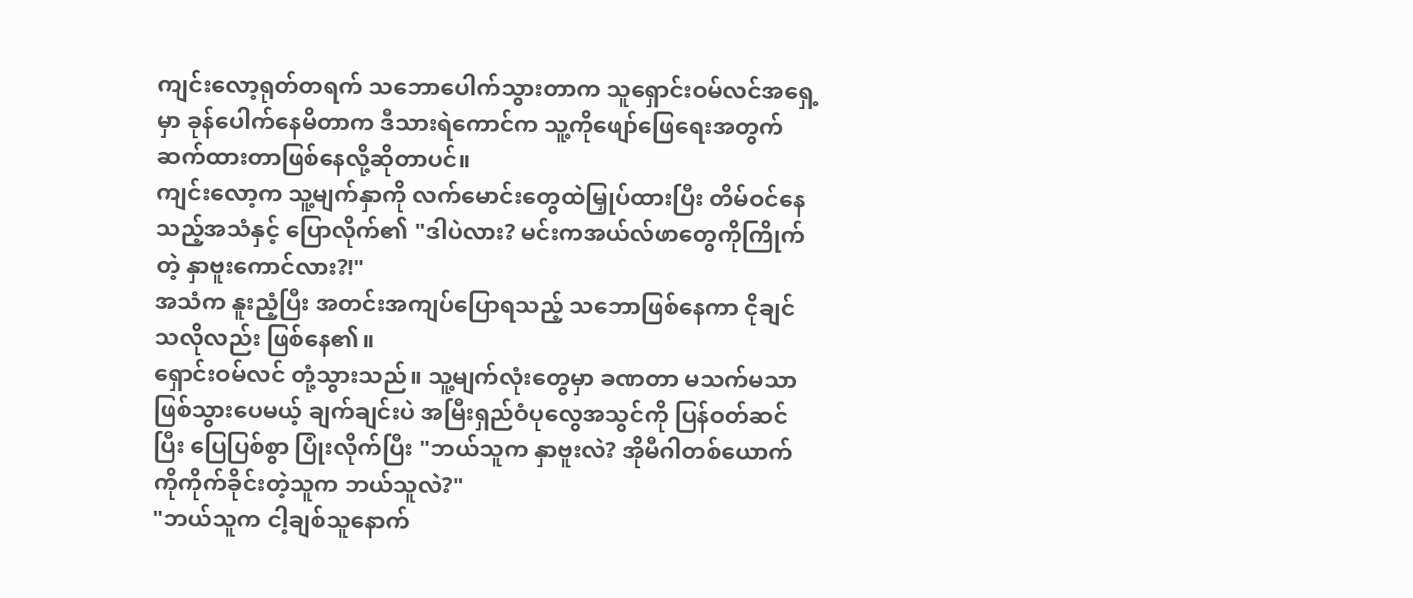ကျင်းလော့ရုတ်တရက် သဘောပေါက်သွားတာက သူရှောင်းဝမ်လင်အရှေ့မှာ ခုန်ပေါက်နေမိတာက ဒီသားရဲကောင်က သူ့ကိုဖျော်ဖြေရေးအတွက် ဆက်ထားတာဖြစ်နေလို့ဆိုတာပင်။
ကျင်းလော့က သူ့မျက်နှာကို လက်မောင်းတွေထဲမြှုပ်ထားပြီး တိမ်ဝင်နေသည့်အသံနှင့် ပြောလိုက်၏ "ဒါပဲလား? မင်းကအယ်လ်ဖာတွေကိုကြိုက်တဲ့ နှာဗူးကောင်လား?!"
အသံက နူးညံ့ပြီး အတင်းအကျပ်ပြောရသည့် သဘောဖြစ်နေကာ ငိုချင်သလိုလည်း ဖြစ်နေ၏။
ရှောင်းဝမ်လင် တုံ့သွားသည်။ သူ့မျက်လုံးတွေမှာ ခဏတာ မသက်မသာဖြစ်သွားပေမယ့် ချက်ချင်းပဲ အမြီးရှည်ဝံပုလွေအသွင်ကို ပြန်ဝတ်ဆင်ပြီး ပြေပြစ်စွာ ပြုံးလိုက်ပြီး "ဘယ်သူက နှာဗူးလဲ? အိုမီဂါတစ်ယောက်ကိုကိုက်ခိုင်းတဲ့သူက ဘယ်သူလဲ?"
"ဘယ်သူက ငါ့ချစ်သူနောက်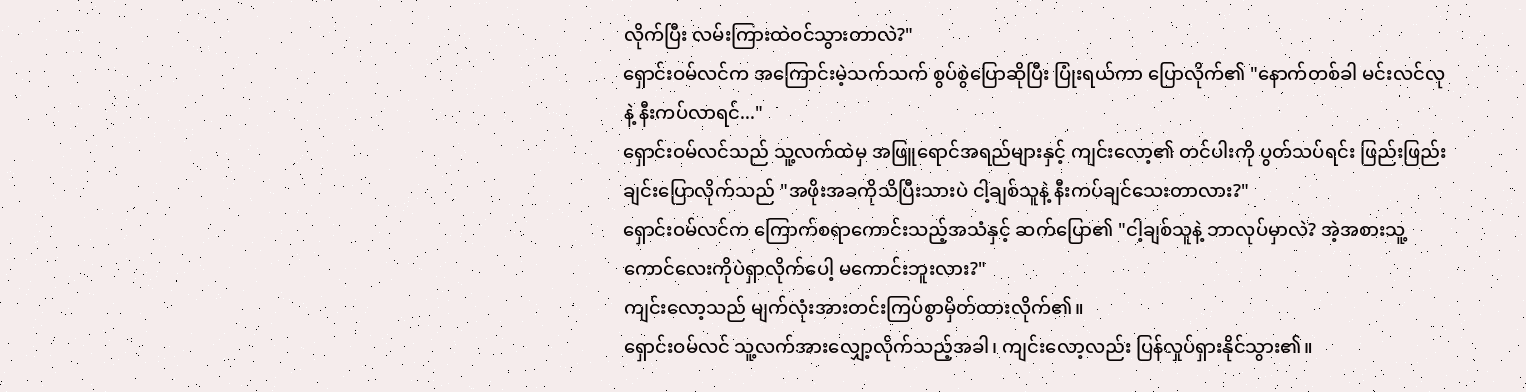လိုက်ပြီး လမ်းကြားထဲဝင်သွားတာလဲ?"
ရှောင်းဝမ်လင်က အကြောင်းမဲ့သက်သက် စွပ်စွဲပြောဆိုပြီး ပြုံးရယ်ကာ ပြောလိုက်၏ "နောက်တစ်ခါ မင်းလင်လုနဲ့ နီးကပ်လာရင်..."
ရှောင်းဝမ်လင်သည် သူ့လက်ထဲမှ အဖြူရောင်အရည်များနှင့် ကျင်းလော့၏ တင်ပါးကို ပွတ်သပ်ရင်း ဖြည်းဖြည်းချင်းပြောလိုက်သည် "အဖိုးအခကိုသိပြီးသားပဲ ငါ့ချစ်သူနဲ့ နီးကပ်ချင်သေးတာလား?"
ရှောင်းဝမ်လင်က ကြောက်စရာကောင်းသည့်အသံနှင့် ဆက်ပြော၏ "ငါ့ချစ်သူနဲ့ ဘာလုပ်မှာလဲ? အဲ့အစားသူ့ကောင်လေးကိုပဲရှာလိုက်ပေါ့ မကောင်းဘူးလား?"
ကျင်းလော့သည် မျက်လုံးအားတင်းကြပ်စွာမှိတ်ထားလိုက်၏။
ရှောင်းဝမ်လင် သူ့လက်အားလျှော့လိုက်သည့်အခါ၊ ကျင်းလော့လည်း ပြန်လှုပ်ရှားနိုင်သွား၏။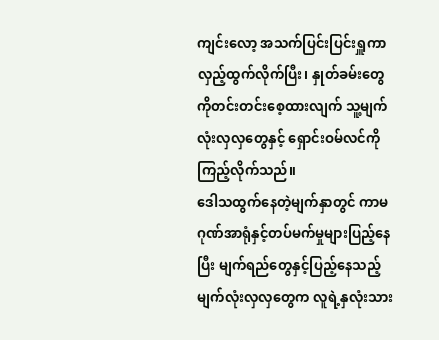ကျင်းလော့ အသက်ပြင်းပြင်းရှူကာ လှည့်ထွက်လိုက်ပြီး၊ နှုတ်ခမ်းတွေကိုတင်းတင်းစေ့ထားလျက် သူ့မျက်လုံးလှလှတွေနှင့် ရှောင်းဝမ်လင်ကိုကြည့်လိုက်သည်။
ဒေါသထွက်နေတဲ့မျက်နှာတွင် ကာမဂုဏ်အာရုံနှင့်တပ်မက်မှုများပြည့်နေပြီး မျက်ရည်တွေနှင့်ပြည့်နေသည့်မျက်လုံးလှလှတွေက လူရဲ့နှလုံးသား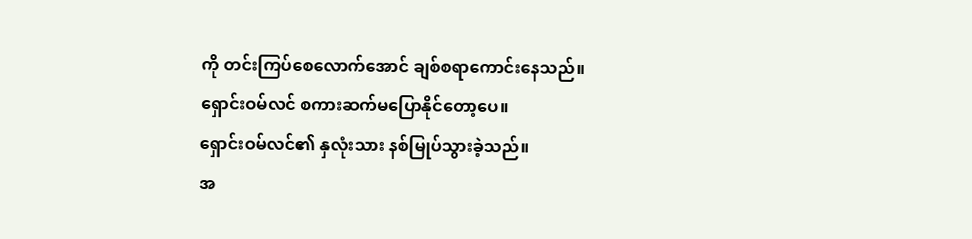ကို တင်းကြပ်စေလောက်အောင် ချစ်စရာကောင်းနေသည်။
ရှောင်းဝမ်လင် စကားဆက်မပြောနိုင်တော့ပေ။
ရှောင်းဝမ်လင်၏ နှလုံးသား နစ်မြုပ်သွားခဲ့သည်။
အ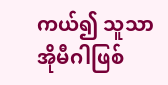ကယ်၍ သူသာ အိုမီဂါဖြစ်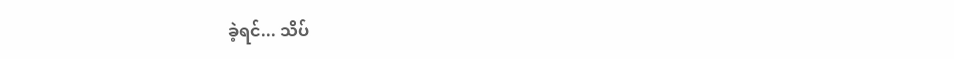ခဲ့ရင်... သိပ်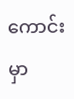ကောင်းမှာ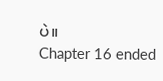ပဲ။
Chapter 16 ended